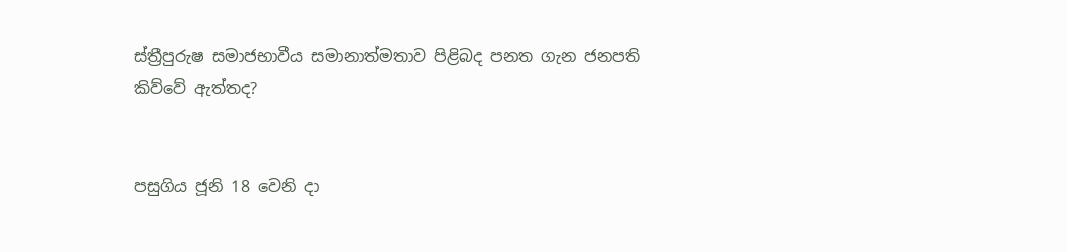ස්ත්‍රීපුරුෂ සමාජභාවීය සමානාත්මතාව පිළිබද පනත ගැන ජනපති කිව්වේ ඇත්තද?


පසුගිය ජූනි 18 වෙනි දා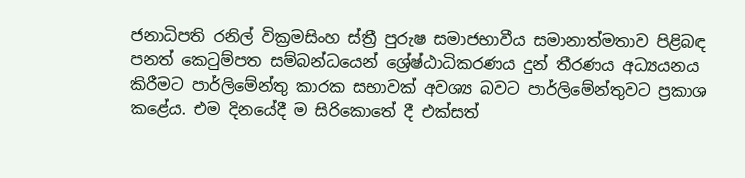ජනාධිපති රනිල් වික්‍රමසිංහ ස්ත්‍රී පුරුෂ සමාජභාවීය සමානාත්මතාව පිළිබඳ පනත් කෙටුම්පත සම්බන්ධයෙන් ශ්‍රේෂ්ඨාධිකරණය දුන් තීරණය අධ්‍යයනය කිරීමට පාර්ලිමේන්තු කාරක සභාවක් අවශ්‍ය බවට පාර්ලිමේන්තුවට ප්‍රකාශ කළේය. එම දිනයේදී ම සිරිකොතේ දී එක්සත්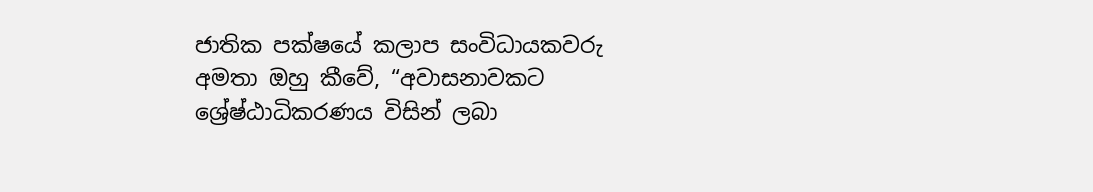ජාතික පක්ෂයේ කලාප සංවිධායකවරු අමතා ඔහු කීවේ, “අවාසනාවකට ශ්‍රේෂ්ඨාධිකරණය විසින් ලබා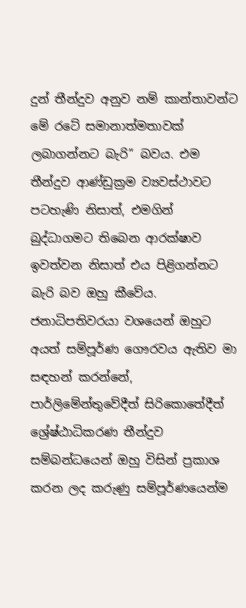දුන් තීන්දුව අනුව නම් කාන්තාවන්ට මේ රටේ සමානාත්මතාවක් ලබාගන්නට බැරි” බවය. එම තීන්දුව ආණ්ඩුක්‍රම ව්‍යවස්ථාවට පටහැණි නිසාත්, එමගින් බුද්ධාගමට තිබෙන ආරක්ෂාව ඉවත්වන නිසාත් එය පිළිගන්නට බැරි බව ඔහු කීවේය. ජනාධිපතිවරයා වශයෙන් ඔහුට අයත් සම්පූර්ණ ගෞරවය ඇතිව මා සඳහන් කරන්නේ, පාර්ලිමේන්තුවේදීත් සිරිකොතේදීත් ශ්‍රේෂ්ඨාධිකරණ තීන්දුව සම්බන්ධයෙන් ඔහු විසින් ප්‍රකාශ කරන ලද කරුණු සම්පූර්ණයෙන්ම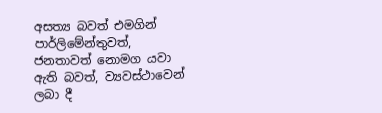අසත්‍ය බවත් එමගින් පාර්ලිමේන්තුවත්, ජනතාවත් නොමග යවා ඇති බවත්, ව්‍යවස්ථාවෙන් ලබා දී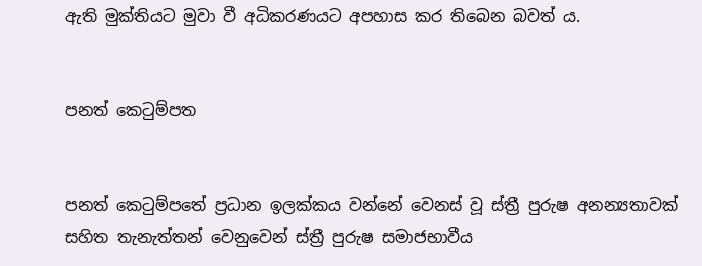ඇති මුක්තියට මුවා වී අධිකරණයට අපහාස කර තිබෙන බවත් ය.


පනත් කෙටුම්පත


පනත් කෙටුම්පතේ ප්‍රධාන ඉලක්කය වන්නේ වෙනස් වූ ස්ත්‍රී පුරුෂ අනන්‍යතාවක් සහිත තැනැත්තන් වෙනුවෙන් ස්ත්‍රී පුරුෂ සමාජභාවීය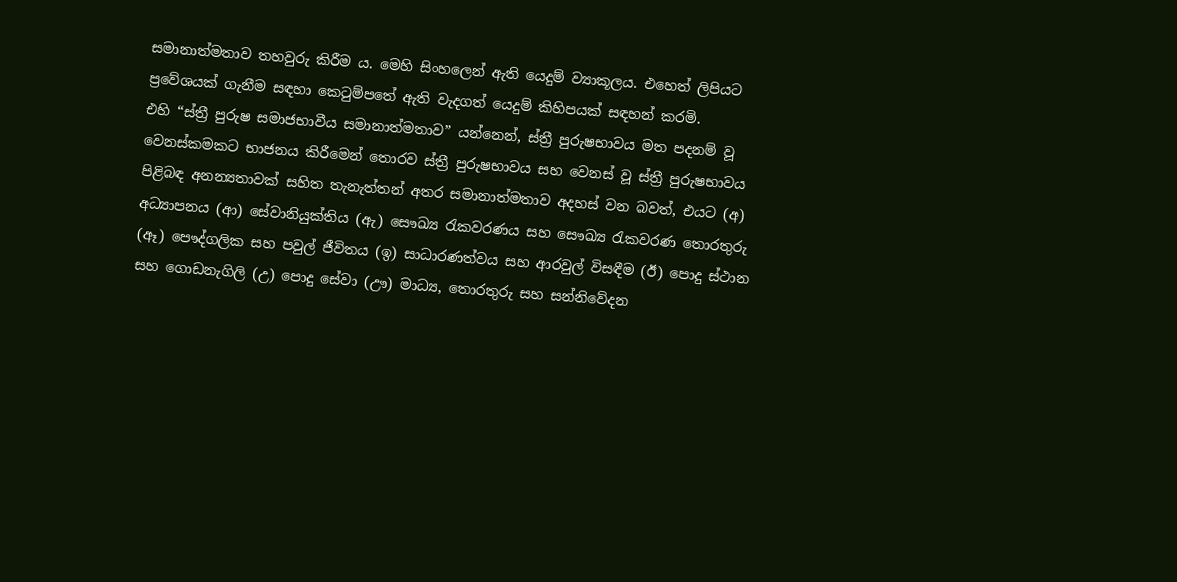සමානාත්මතාව තහවුරු කිරීම ය. මෙහි සිංහලෙන් ඇති යෙදුම් ව්‍යාකූලය. එහෙත් ලිපියට ප්‍රවේශයක් ගැනීම සඳහා කෙටුම්පතේ ඇති වැදගත් යෙදුම් කිහිපයක් සඳහන් කරමි.
එහි “ස්ත්‍රී පුරුෂ සමාජභාවීය සමානාත්මතාව” යන්නෙන්, ස්ත්‍රී පුරුෂභාවය මත පදනම් වූ වෙනස්කමකට භාජනය කිරීමෙන් තොරව ස්ත්‍රී පුරුෂභාවය සහ වෙනස් වූ ස්ත්‍රී පුරුෂභාවය පිළිබඳ අනන්‍යතාවක් සහිත තැනැත්තන් අතර සමානාත්මතාව අදහස් වන බවත්, එයට (අ) අධ්‍යාපනය (ආ) සේවානියුක්තිය (ඇ) සෞඛ්‍ය රැකවරණය සහ සෞඛ්‍ය රැකවරණ තොරතුරු (ඈ) පෞද්ගලික සහ පවුල් ජීවිතය (ඉ) සාධාරණත්වය සහ ආරවුල් විසඳීම (ඊ) පොදු ස්ථාන සහ ගොඩනැගිලි (උ) පොදු සේවා (ඌ) මාධ්‍ය, තොරතුරු සහ සන්නිවේදන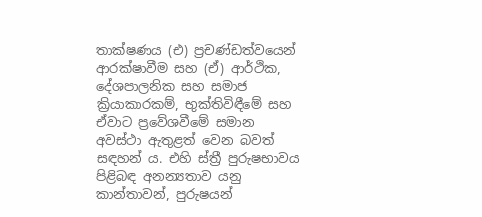තාක්ෂණය (එ) ප්‍රචණ්ඩත්වයෙන් ආරක්ෂාවීම සහ (ඒ) ආර්ථික, දේශපාලනික සහ සමාජ ක්‍රියාකාරකම්, භුක්තිවිඳීමේ සහ ඒවාට ප්‍රවේශවීමේ සමාන අවස්ථා ඇතුළත් වෙන බවත් සඳහන් ය. එහි ස්ත්‍රී පුරුෂභාවය පිළිබඳ අනන්‍යතාව යනු කාන්තාවන්, පුරුෂයන්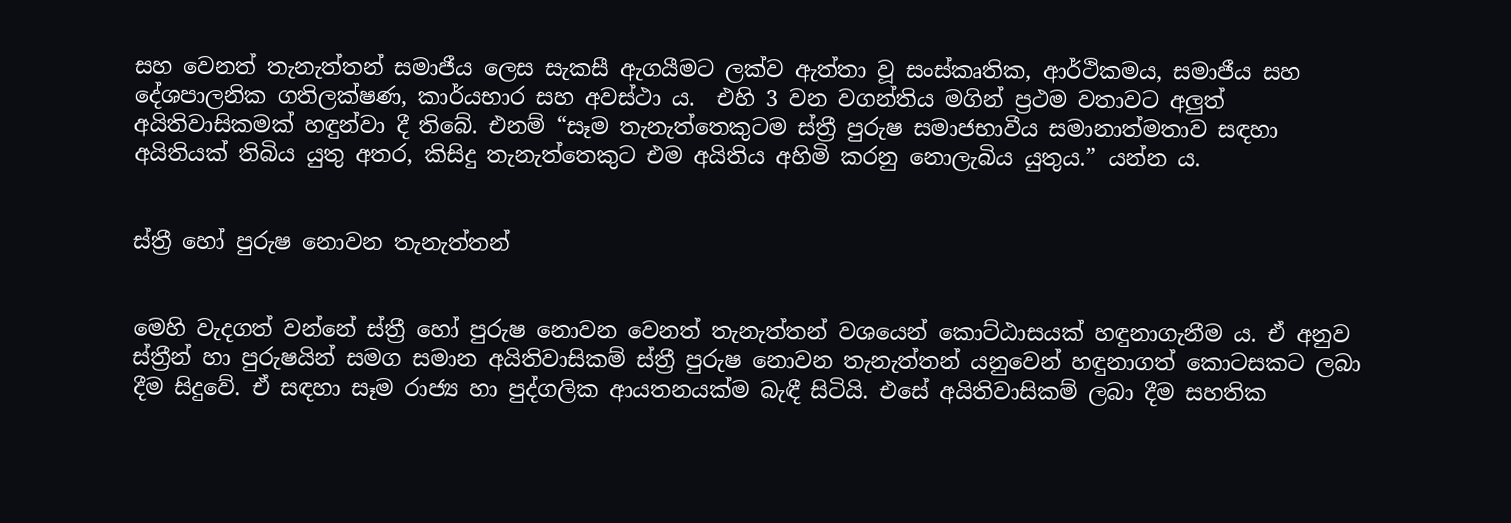සහ වෙනත් තැනැත්තන් සමාජීය ලෙස සැකසී ඇගයීමට ලක්ව ඇත්තා වූ සංස්කෘතික, ආර්ථිකමය, සමාජීය සහ දේශපාලනික ගතිලක්ෂණ, කාර්යභාර සහ අවස්ථා ය.  එහි 3 වන වගන්තිය මගින් ප්‍රථම වතාවට අලුත් අයිතිවාසිකමක් හඳුන්වා දී තිබේ. එනම් “සෑම තැනැත්තෙකුටම ස්ත්‍රී පුරුෂ සමාජභාවීය සමානාත්මතාව සඳහා අයිතියක් තිබිය යුතු අතර, කිසිදු තැනැත්තෙකුට එම අයිතිය අහිමි කරනු නොලැබිය යුතුය.” යන්න ය.


ස්ත්‍රී හෝ පුරුෂ නොවන තැනැත්තන්


මෙහි වැදගත් වන්නේ ස්ත්‍රී හෝ පුරුෂ නොවන වෙනත් තැනැත්තන් වශයෙන් කොට්ඨාසයක් හඳුනාගැනීම ය. ඒ අනුව ස්ත්‍රීන් හා පුරුෂයින් සමග සමාන අයිතිවාසිකම් ස්ත්‍රී පුරුෂ නොවන තැනැත්තන් යනුවෙන් හඳුනාගත් කොටසකට ලබා දීම සිදුවේ. ඒ සඳහා සෑම රාජ්‍ය හා පුද්ගලික ආයතනයක්ම බැඳී සිටියි. එසේ අයිතිවාසිකම් ලබා දීම සහතික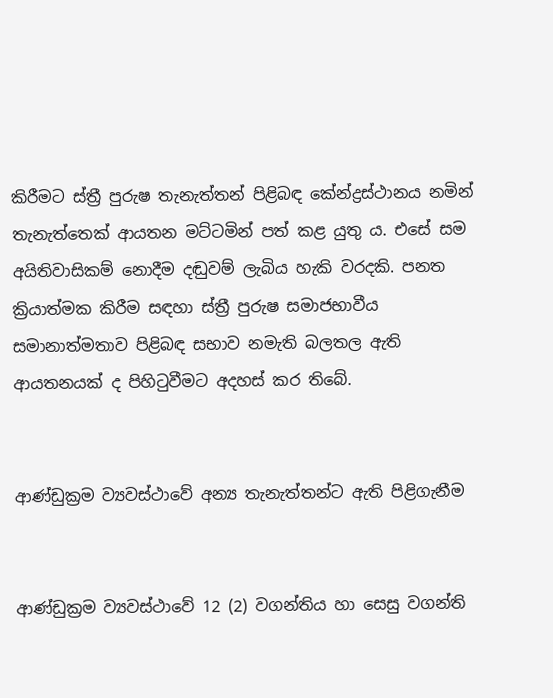කිරීමට ස්ත්‍රී පුරුෂ තැනැත්තන් පිළිබඳ කේන්ද්‍රස්ථානය නමින් තැනැත්තෙක් ආයතන මට්ටමින් පත් කළ යුතු ය. එසේ සම අයිතිවාසිකම් නොදීම දඬුවම් ලැබිය හැකි වරදකි. පනත ක්‍රියාත්මක කිරීම සඳහා ස්ත්‍රී පුරුෂ සමාජභාවීය සමානාත්මතාව පිළිබඳ සභාව නමැති බලතල ඇති ආයතනයක් ද පිහිටුවීමට අදහස් කර තිබේ.


ආණ්ඩුක්‍රම ව්‍යවස්ථාවේ අන්‍ය තැනැත්තන්ට ඇති පිළිගැනීම


ආණ්ඩුක්‍රම ව්‍යවස්ථාවේ 12 (2) වගන්තිය හා සෙසු වගන්ති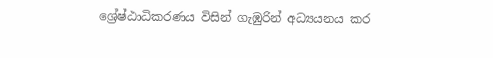ශ්‍රේෂ්ඨාධිකරණය විසින් ගැඹුරින් අධ්‍යයනය කර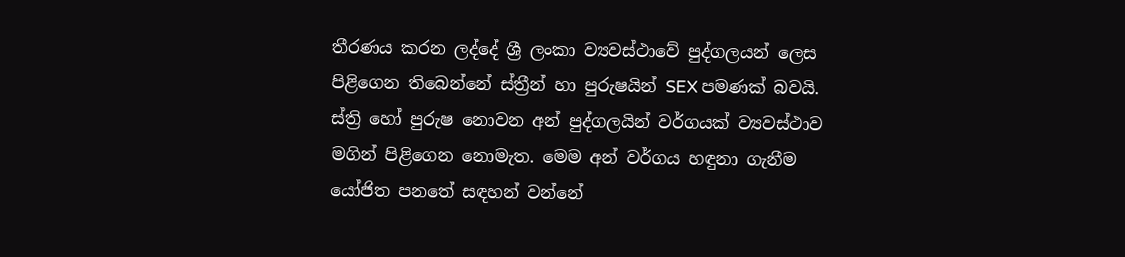තීරණය කරන ලද්දේ ශ්‍රී ලංකා ව්‍යවස්ථාවේ පුද්ගලයන් ලෙස පිළිගෙන තිබෙන්නේ ස්ත්‍රීන් හා පුරුෂයින් SEX පමණක් බවයි. ස්ත්‍රි හෝ පුරුෂ නොවන අන් පුද්ගලයින් වර්ගයක් ව්‍යවස්ථාව මගින් පිළිගෙන නොමැත. මෙම අන් වර්ගය හඳුනා ගැනීම යෝජිත පනතේ සඳහන් වන්නේ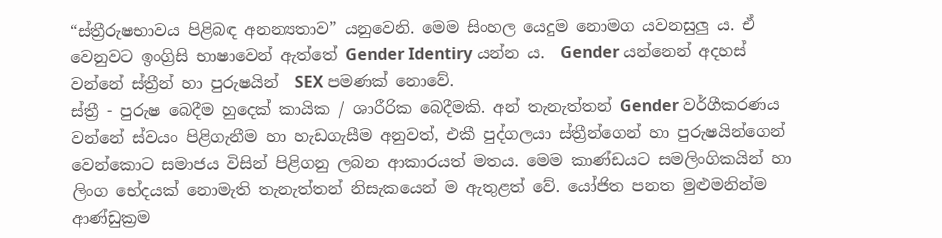“ස්ත්‍රීරුෂභාවය පිළිබඳ අනන්‍යතාව” යනුවෙනි. මෙම සිංහල යෙදුම නොමග යවනසුලු ය. ඒ වෙනුවට ඉංග්‍රිසි භාෂාවෙන් ඇත්තේ Gender Identiry යන්න ය.  Gender යන්නෙන් අදහස් වන්නේ ස්ත්‍රීන් හා පුරුෂයින්  SEX පමණක් නොවේ.
ස්ත්‍රී - පුරුෂ බෙදීම හුදෙක් කායික / ශාරීරික බෙදීමකි. අන් තැනැත්තන් Gender වර්ගීකරණය වන්නේ ස්වයං පිළිගැනීම හා හැඩගැසීම අනුවත්, එකී පුද්ගලයා ස්ත්‍රීන්ගෙන් හා පුරුෂයින්ගෙන් වෙන්කොට සමාජය විසින් පිළිගනු ලබන ආකාරයත් මතය. මෙම කාණ්ඩයට සමලිංගිකයින් හා ලිංග භේදයක් නොමැති තැනැත්තන් නිසැකයෙන් ම ඇතුළත් වේ. යෝජිත පනත මුළුමනින්ම ආණ්ඩුක්‍රම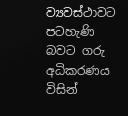ව්‍යවස්ථාවට පටහැණි බවට ගරු අධිකරණය විසින්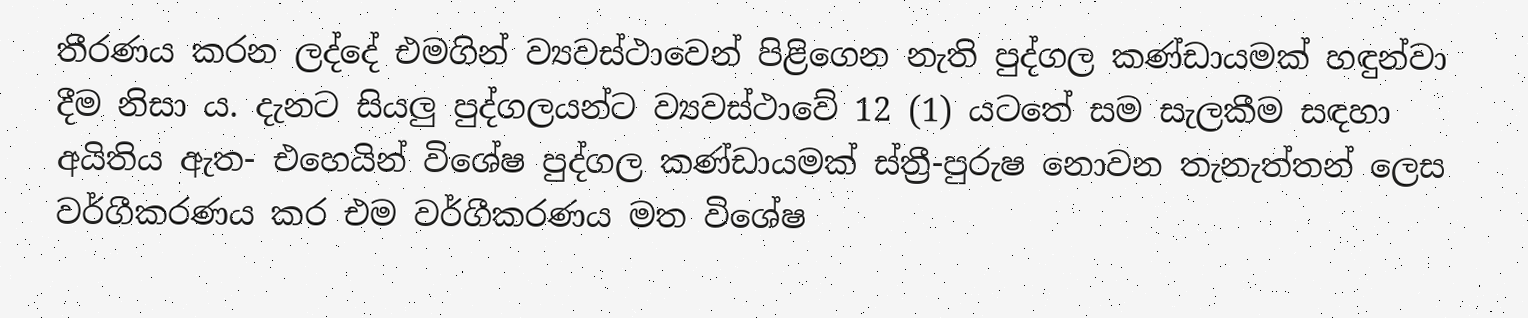තීරණය කරන ලද්දේ එමගින් ව්‍යවස්ථාවෙන් පිළිගෙන නැති පුද්ගල කණ්ඩායමක් හඳුන්වා දීම නිසා ය. දැනට සියලු පුද්ගලයන්ට ව්‍යවස්ථාවේ 12 (1) යටතේ සම සැලකීම සඳහා අයිතිය ඇත- එහෙයින් විශේෂ පුද්ගල කණ්ඩායමක් ස්ත්‍රී-පුරුෂ නොවන තැනැත්තන් ලෙස වර්ගීකරණය කර එම වර්ගීකරණය මත විශේෂ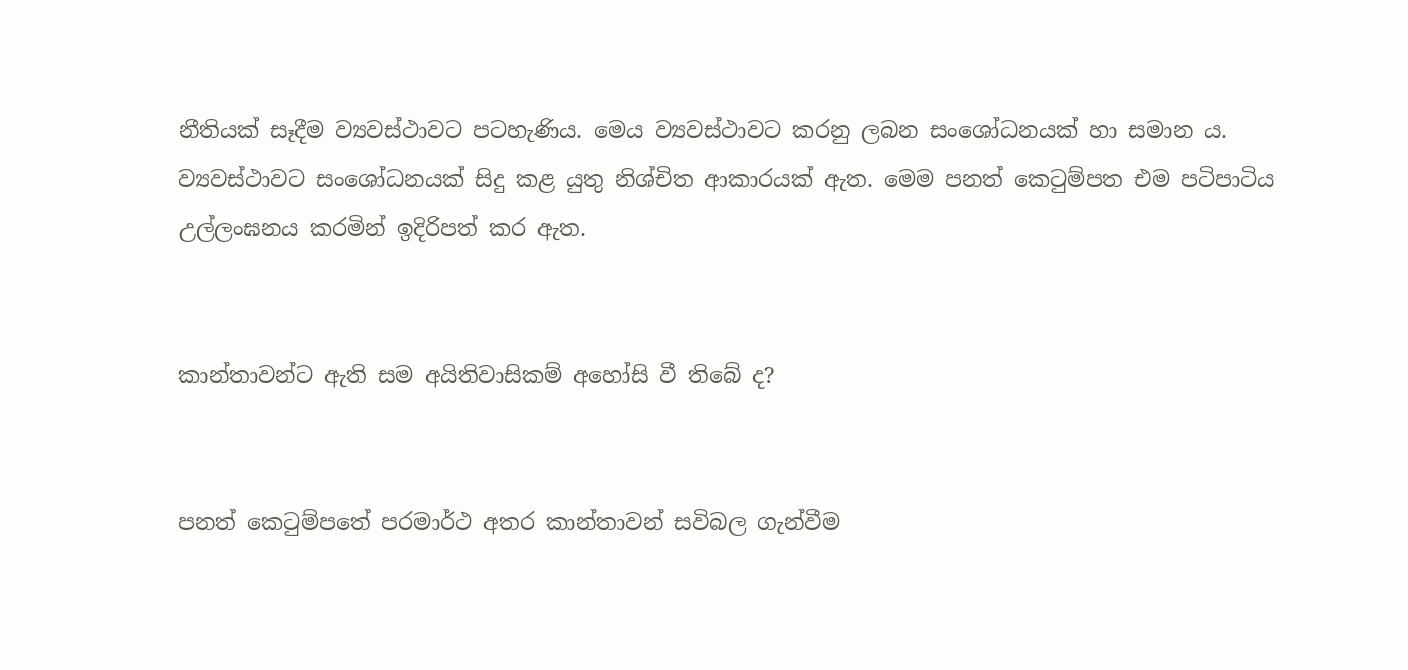නීතියක් සෑදීම ව්‍යවස්ථාවට පටහැණිය. මෙය ව්‍යවස්ථාවට කරනු ලබන සංශෝධනයක් හා සමාන ය. ව්‍යවස්ථාවට සංශෝධනයක් සිදු කළ යුතු නිශ්චිත ආකාරයක් ඇත. මෙම පනත් කෙටුම්පත එම පටිපාටිය උල්ලංඝනය කරමින් ඉදිරිපත් කර ඇත.


කාන්තාවන්ට ඇති සම අයිතිවාසිකම් අහෝසි වී තිබේ ද?


පනත් කෙටුම්පතේ පරමාර්ථ අතර කාන්තාවන් සවිබල ගැන්වීම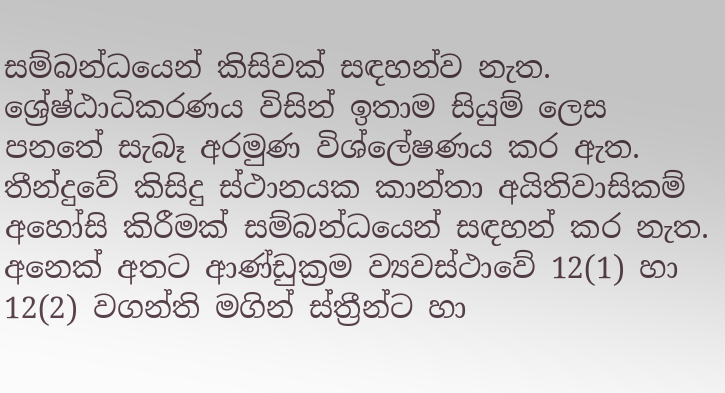සම්බන්ධයෙන් කිසිවක් සඳහන්ව නැත. ශ්‍රේෂ්ඨාධිකරණය විසින් ඉතාම සියුම් ලෙස පනතේ සැබෑ අරමුණ විශ්ලේෂණය කර ඇත. තීන්දුවේ කිසිදු ස්ථානයක කාන්තා අයිතිවාසිකම් අහෝසි කිරීමක් සම්බන්ධයෙන් සඳහන් කර නැත. අනෙක් අතට ආණ්ඩුක්‍රම ව්‍යවස්ථාවේ 12(1) හා 12(2) වගන්ති මගින් ස්ත්‍රීන්ට හා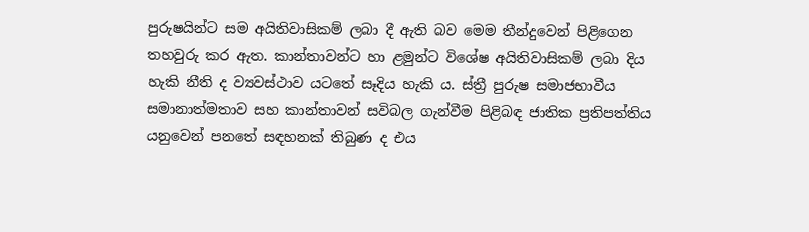පුරුෂයින්ට සම අයිතිවාසිකම් ලබා දී ඇති බව මෙම තීන්දුවෙන් පිළිගෙන තහවුරු කර ඇත. කාන්තාවන්ට හා ළමුන්ට විශේෂ අයිතිවාසිකම් ලබා දිය හැකි නීති ද ව්‍යවස්ථාව යටතේ සෑදිය හැකි ය. ස්ත්‍රී පුරුෂ සමාජභාවීය සමානාත්මතාව සහ කාන්තාවන් සවිබල ගැන්වීම පිළිබඳ ජාතික ප්‍රතිපත්තිය යනුවෙන් පනතේ සඳහනක් තිබුණ ද එය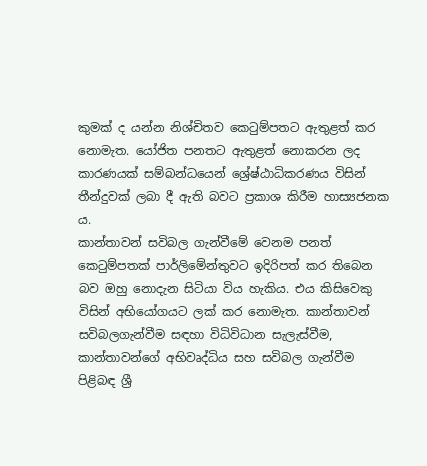කුමක් ද යන්න නිශ්චිතව කෙටුම්පතට ඇතුළත් කර නොමැත. යෝජිත පනතට ඇතුළත් නොකරන ලද කාරණයක් සම්බන්ධයෙන් ශ්‍රේෂ්ඨාධිකරණය විසින් තීන්දුවක් ලබා දී ඇති බවට ප්‍රකාශ කිරීම හාස්‍යජනක ය.
කාන්තාවන් සවිබල ගැන්වීමේ වෙනම පනත් කෙටුම්පතක් පාර්ලිමේන්තුවට ඉදිරිපත් කර තිබෙන බව ඔහු නොදැන සිටියා විය හැකිය. එය කිසිවෙකු විසින් අභියෝගයට ලක් කර නොමැත. කාන්තාවන් සවිබලගැන්වීම සඳහා විධිවිධාන සැලැස්වීම, කාන්තාවන්ගේ අභිවෘද්ධිය සහ සවිබල ගැන්වීම පිළිබඳ ශ්‍රී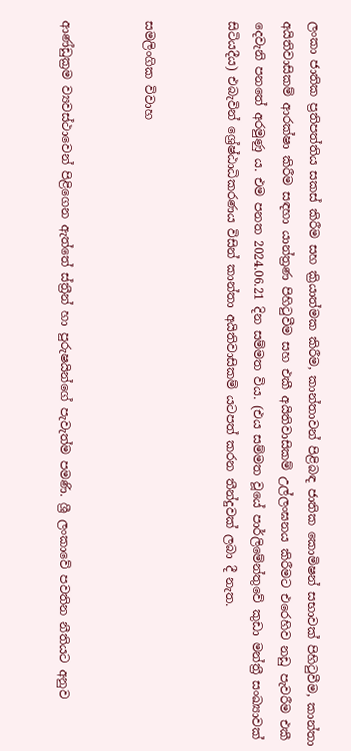ලංකා ජාතික ප්‍රතිපත්තිය සකස් කිරීම සහ ක්‍රියාත්මක කිරීම, කාන්තාවන් පිළිබඳ ජාතික කොමිෂන් සභාවක් පිහිටුවීම, කාන්තා අයිතිවාසිකම් ආරක්ෂා කිරීම සඳහා යාන්ත්‍රණ පිහිටුවීම සහ එකී අයිතිවාසිකම් උල්ලංඝනය කිරීමට එරෙහිව නඩු පැවරීම එකී දෙවැනි පනතේ අරමුණු ය. එම පනත 2024.06.21 දින සම්මත විය. (එය සම්මත වූයේ පාර්ලිමේන්තුවේ කුඩා මන්ත්‍රී සංඛ්‍යාවක් සිටියදීය) එබැවින් ශ්‍රේෂ්ඨාධිකරණය විසින් කාන්තා අයිතිවාසිකම් යටපත් කරන තීන්දුවක් ලබා දී නැත.


සමලිංගික විවාහ


ආණ්ඩුක්‍රම ව්‍යවස්ථාවෙන් පිළිගෙන ඇත්තේ ස්ත්‍රීන් හා පුරුෂයින්ගේ පැවැත්ම පමණි. ශ්‍රී ලංකාවේ පවතින නීතියට අනුව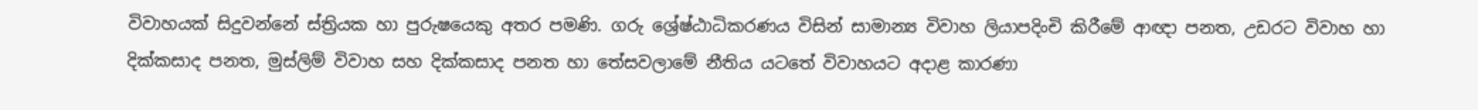විවාහයක් සිදුවන්නේ ස්ත්‍රියක හා පුරුෂයෙකු අතර පමණි. ගරු ශ්‍රේෂ්ඨාධිකරණය විසින් සාමාන්‍ය විවාහ ලියාපදිංචි කිරීමේ ආඥා පනත, උඩරට විවාහ හා දික්කසාද පනත, මුස්ලිම් විවාහ සහ දික්කසාද පනත හා තේසවලාමේ නීතිය යටතේ විවාහයට අදාළ කාරණා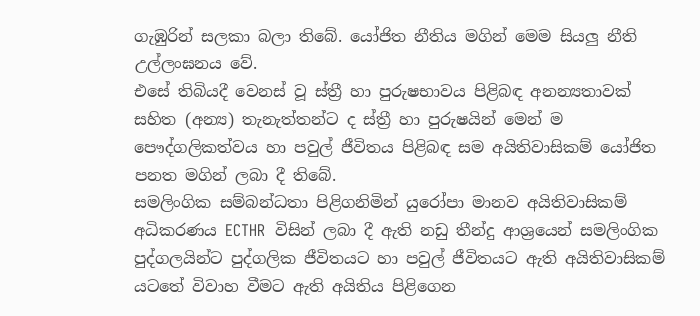ගැඹුරින් සලකා බලා තිබේ. යෝජිත නීතිය මගින් මෙම සියලු නීති උල්ලංඝනය වේ.
එසේ තිබියදී වෙනස් වූ ස්ත්‍රී හා පුරුෂභාවය පිළිබඳ අනන්‍යතාවක් සහිත (අන්‍ය) තැනැත්තන්ට ද ස්ත්‍රී හා පුරුෂයින් මෙන් ම පෞද්ගලිකත්වය හා පවුල් ජීවිතය පිළිබඳ සම අයිතිවාසිකම් යෝජිත පනත මගින් ලබා දී තිබේ.
සමලිංගික සම්බන්ධතා පිළිගනිමින් යුරෝපා මානව අයිතිවාසිකම් අධිකරණය ECTHR  විසින් ලබා දී ඇති නඩු තීන්දු ආශ්‍රයෙන් සමලිංගික පුද්ගලයින්ට පුද්ගලික ජීවිතයට හා පවුල් ජීවිතයට ඇති අයිතිවාසිකම් යටතේ විවාහ වීමට ඇති අයිතිය පිළිගෙන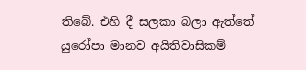තිබේ. එහි දී සලකා බලා ඇත්තේ යුරෝපා මානව අයිතිවාසිකම්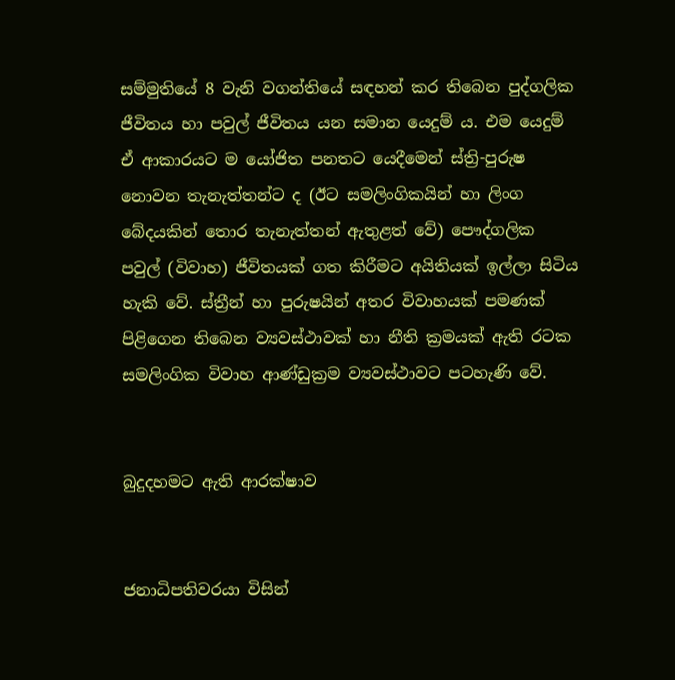සම්මුතියේ 8 වැනි වගන්තියේ සඳහන් කර තිබෙන පුද්ගලික ජීවිතය හා පවුල් ජීවිතය යන සමාන යෙදුම් ය. එම යෙදුම් ඒ ආකාරයට ම යෝජිත පනතට යෙදීමෙන් ස්ත්‍රි-පුරුෂ නොවන තැනැත්තන්ට ද (ඊට සමලිංගිකයින් හා ලිංග බේදයකින් තොර තැනැත්තන් ඇතුළත් වේ) පෞද්ගලික පවුල් (විවාහ) ජීවිතයක් ගත කිරීමට අයිතියක් ඉල්ලා සිටිය හැකි වේ. ස්ත්‍රීන් හා පුරුෂයින් අතර විවාහයක් පමණක් පිළිගෙන තිබෙන ව්‍යවස්ථාවක් හා නීති ක්‍රමයක් ඇති රටක සමලිංගික විවාහ ආණ්ඩුක්‍රම ව්‍යවස්ථාවට පටහැණි වේ.


බුදුදහමට ඇති ආරක්ෂාව


ජනාධිපතිවරයා විසින්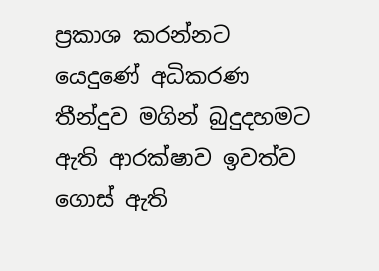ප්‍රකාශ කරන්නට යෙදුණේ අධිකරණ තීන්දුව මගින් බුදුදහමට ඇති ආරක්ෂාව ඉවත්ව ගොස් ඇති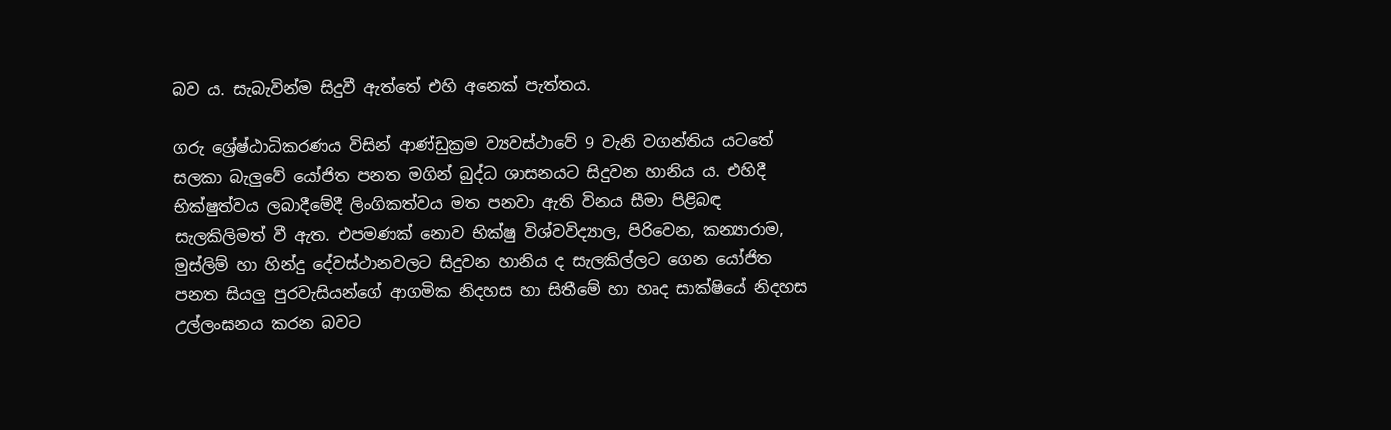බව ය. සැබැවින්ම සිදුවී ඇත්තේ එහි අනෙක් පැත්තය.

ගරු ශ්‍රේෂ්ඨාධිකරණය විසින් ආණ්ඩුක්‍රම ව්‍යවස්ථාවේ 9 වැනි වගන්තිය යටතේ සලකා බැලුවේ යෝජිත පනත මගින් බුද්ධ ශාසනයට සිදුවන හානිය ය. එහිදී භික්ෂුත්වය ලබාදීමේදී ලිංගිකත්වය මත පනවා ඇති විනය සීමා පිළිබඳ සැලකිලිමත් වී ඇත. එපමණක් නොව භික්ෂු විශ්වවිද්‍යාල, පිරිවෙන, කන්‍යාරාම, මුස්ලිම් හා හින්දු දේවස්ථානවලට සිදුවන හානිය ද සැලකිල්ලට ගෙන යෝජිත පනත සියලු පුරවැසියන්ගේ ආගමික නිදහස හා සිතීමේ හා හෘද සාක්ෂියේ නිදහස උල්ලංඝනය කරන බවට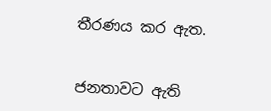තීරණය කර ඇත.


ජනතාවට ඇති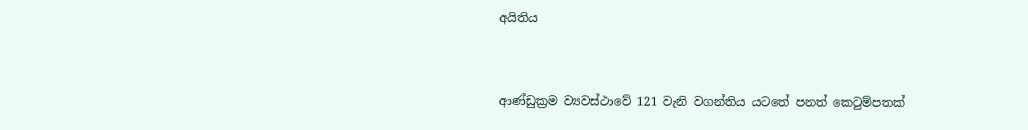අයිතිය


ආණ්ඩුක්‍රම ව්‍යවස්ථාවේ 121 වැනි වගන්තිය යටතේ පනත් කෙටුම්පතක්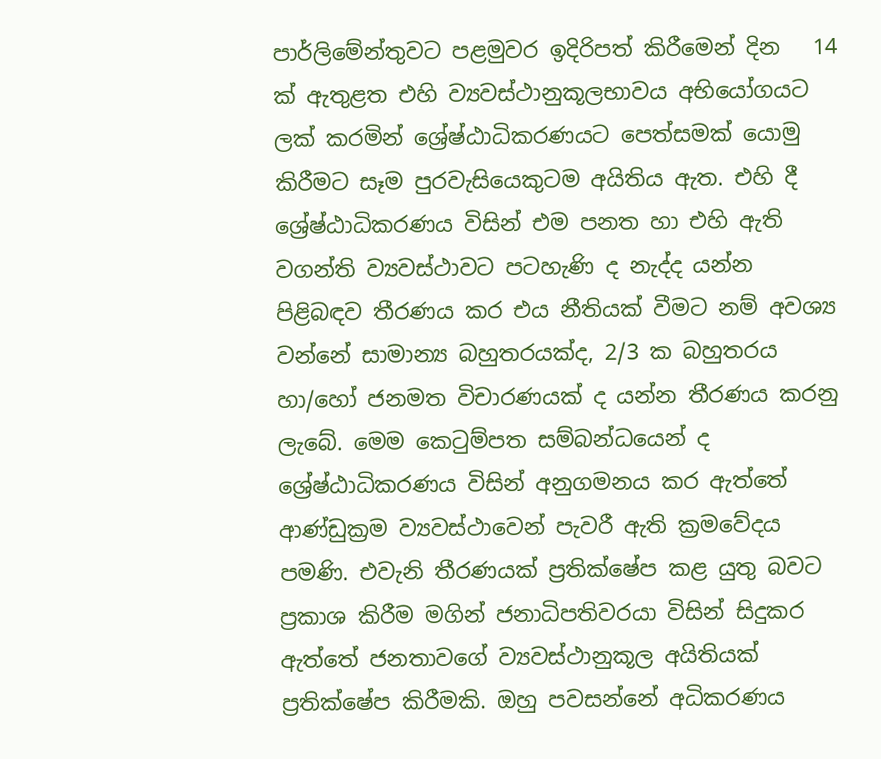පාර්ලිමේන්තුවට පළමුවර ඉදිරිපත් කිරීමෙන් දින   14 ක් ඇතුළත එහි ව්‍යවස්ථානුකූලභාවය අභියෝගයට ලක් කරමින් ශ්‍රේෂ්ඨාධිකරණයට පෙත්සමක් යොමු කිරීමට සෑම පුරවැසියෙකුටම අයිතිය ඇත. එහි දී ශ්‍රේෂ්ඨාධිකරණය විසින් එම පනත හා එහි ඇති වගන්ති ව්‍යවස්ථාවට පටහැණි ද නැද්ද යන්න පිළිබඳව තීරණය කර එය නීතියක් වීමට නම් අවශ්‍ය වන්නේ සාමාන්‍ය බහුතරයක්ද, 2/3 ක බහුතරය හා/හෝ ජනමත විචාරණයක් ද යන්න තීරණය කරනු ලැබේ. මෙම කෙටුම්පත සම්බන්ධයෙන් ද ශ්‍රේෂ්ඨාධිකරණය විසින් අනුගමනය කර ඇත්තේ ආණ්ඩුක්‍රම ව්‍යවස්ථාවෙන් පැවරී ඇති ක්‍රමවේදය පමණි. එවැනි තීරණයක් ප්‍රතික්ෂේප කළ යුතු බවට ප්‍රකාශ කිරීම මගින් ජනාධිපතිවරයා විසින් සිදුකර ඇත්තේ ජනතාවගේ ව්‍යවස්ථානුකූල අයිතියක් ප්‍රතික්ෂේප කිරීමකි. ඔහු පවසන්නේ අධිකරණය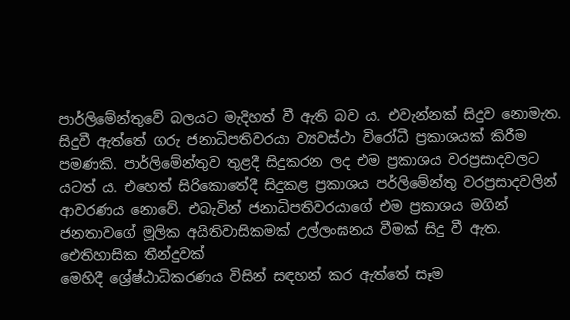පාර්ලිමේන්තුවේ බලයට මැදිහත් වී ඇති බව ය. එවැන්නක් සිදුව නොමැත. සිදුවී ඇත්තේ ගරු ජනාධිපතිවරයා ව්‍යවස්ථා විරෝධී ප්‍රකාශයක් කිරීම පමණකි. පාර්ලිමේන්තුව තුළදී සිදුකරන ලද එම ප්‍රකාශය වරප්‍රසාදවලට යටත් ය. එහෙත් සිරිකොතේදී සිදුකළ ප්‍රකාශය පර්ලිමේන්තු වරප්‍රසාදවලින් ආවරණය නොවේ. එබැවින් ජනාධිපතිවරයාගේ එම ප්‍රකාශය මගින් ජනතාවගේ මූලික අයිතිවාසිකමක් උල්ලංඝනය වීමක් සිදු වී ඇත.
ඓතිහාසික තීන්දුවක්
මෙහිදී ශ්‍රේෂ්ඨාධිකරණය විසින් සඳහන් කර ඇත්තේ සෑම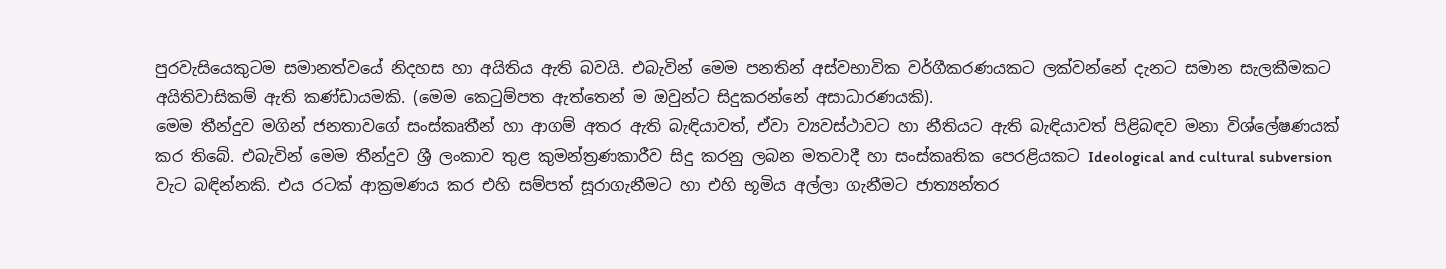පුරවැසියෙකුටම සමානත්වයේ නිදහස හා අයිතිය ඇති බවයි. එබැවින් මෙම පනතින් අස්වභාවික වර්ගීකරණයකට ලක්වන්නේ දැනට සමාන සැලකීමකට අයිතිවාසිකම් ඇති කණ්ඩායමකි. (මෙම කෙටුම්පත ඇත්තෙන් ම ඔවුන්ට සිදුකරන්නේ අසාධාරණයකි).
මෙම තීන්දුව මගින් ජනතාවගේ සංස්කෘතීන් හා ආගම් අතර ඇති බැඳියාවත්, ඒවා ව්‍යවස්ථාවට හා නීතියට ඇති බැඳියාවත් පිළිබඳව මනා විශ්ලේෂණයක් කර තිබේ. එබැවින් මෙම තීන්දුව ශ්‍රී ලංකාව තුළ කුමන්ත්‍රණකාරීව සිදු කරනු ලබන මතවාදී හා සංස්කෘතික පෙරළියකට Ideological and cultural subversion වැට බඳින්නකි. එය රටක් ආක්‍රමණය කර එහි සම්පත් සූරාගැනීමට හා එහි භූමිය අල්ලා ගැනීමට ජාත්‍යන්තර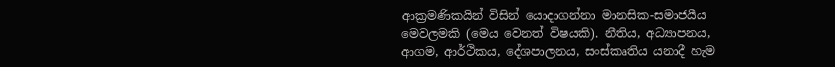ආක්‍රමණිකයින් විසින් යොදාගන්නා මානසික-සමාජයීය මෙවලමකි (මෙය වෙනත් විෂයකි). නීතිය, අධ්‍යාපනය, ආගම, ආර්ථිකය, දේශපාලනය, සංස්කෘතිය යනාදී හැම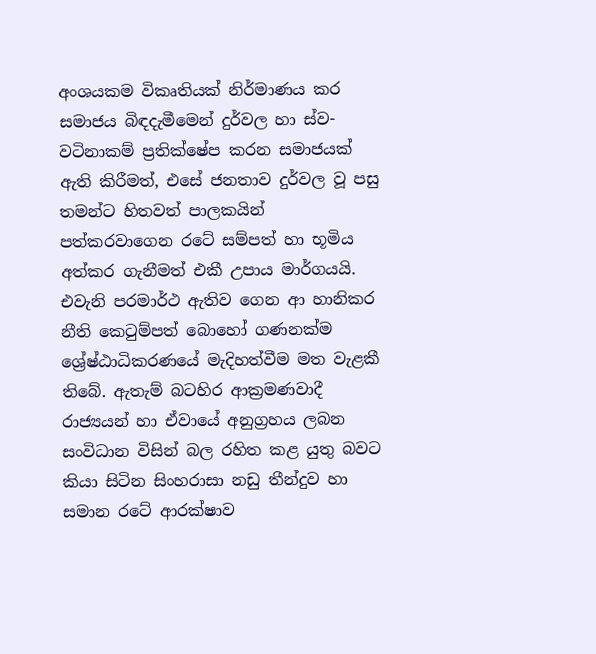අංශයකම විකෘතියක් නිර්මාණය කර සමාජය බිඳදැමීමෙන් දුර්වල හා ස්ව-වටිනාකම් ප්‍රතික්ෂේප කරන සමාජයක් ඇති කිරීමත්, එසේ ජනතාව දුර්වල වූ පසු තමන්ට හිතවත් පාලකයින් පත්කරවාගෙන රටේ සම්පත් හා භූමිය අත්කර ගැනීමත් එකී උපාය මාර්ගයයි.
එවැනි පරමාර්ථ ඇතිව ගෙන ආ හානිකර නීති කෙටුම්පත් බොහෝ ගණනක්ම ශ්‍රේෂ්ඨාධිකරණයේ මැදිහත්වීම මත වැළකී තිබේ. ඇතැම් බටහිර ආක්‍රමණවාදී රාජ්‍යයන් හා ඒවායේ අනුග්‍රහය ලබන සංවිධාන විසින් බල රහිත කළ යුතු බවට කියා සිටින සිංහරාසා නඩු තීන්දුව හා සමාන රටේ ආරක්ෂාව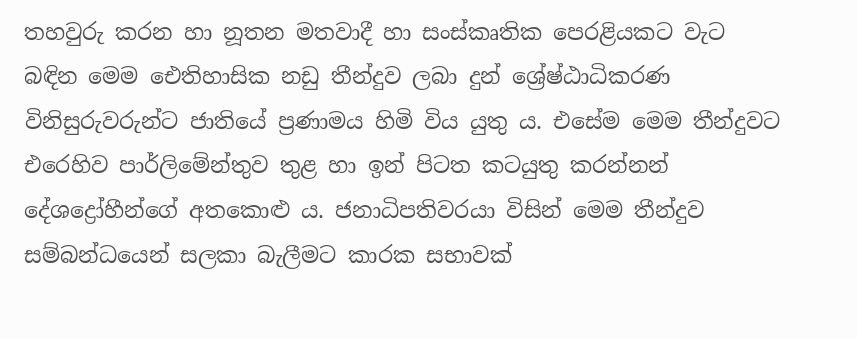තහවුරු කරන හා නූතන මතවාදී හා සංස්කෘතික පෙරළියකට වැට බඳින මෙම ඓතිහාසික නඩු තීන්දුව ලබා දුන් ශ්‍රේෂ්ඨාධිකරණ විනිසුරුවරුන්ට ජාතියේ ප්‍රණාමය හිමි විය යුතු ය. එසේම මෙම තීන්දුවට එරෙහිව පාර්ලිමේන්තුව තුළ හා ඉන් පිටත කටයුතු කරන්නන් දේශද්‍රෝහීන්ගේ අතකොළු ය. ජනාධිපතිවරයා විසින් මෙම තීන්දුව සම්බන්ධයෙන් සලකා බැලීමට කාරක සභාවක්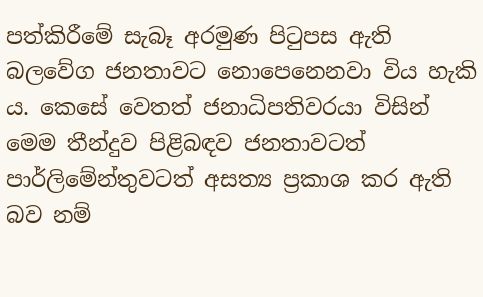පත්කිරීමේ සැබෑ අරමුණ පිටුපස ඇති බලවේග ජනතාවට නොපෙනෙනවා විය හැකි ය. කෙසේ වෙතත් ජනාධිපතිවරයා විසින් මෙම තීන්දුව පිළිබඳව ජනතාවටත් පාර්ලිමේන්තුවටත් අසත්‍ය ප්‍රකාශ කර ඇති බව නම්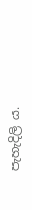පැහැදිලි ය.